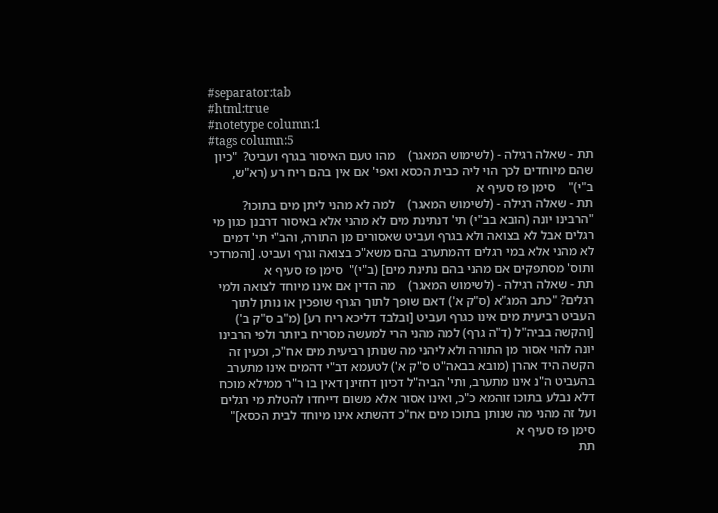#separator:tab
#html:true
#notetype column:1
#tags column:5
תת - שאלה רגילה - (לשימוש המאגר)    מהו טעם האיסור בגרף ועביט?  "כיון שהם מיוחדים לכך הוי ליה כבית הכסא ואפי' אם אין בהם ריח רע (רא"ש, ב"י)"    סימן פז סעיף א
תת - שאלה רגילה - (לשימוש המאגר)    למה לא מהני ליתן מים בתוכו? "הרבינו יונה (הובא בב"י) תי' דנתינת מים לא מהני אלא באיסור דרבנן כגון מי רגלים אבל לא בצואה ולא בגרף ועביט שאסורים מן התורה, והב"י תי' דמים לא מהני אלא במי רגלים דהמתערב בהם משא"כ בצואה וגרף ועביט. [והמרדכי ותוס' מסתפקים אם מהני בהם נתינת מים] (ב"י)"  סימן פז סעיף א
תת - שאלה רגילה - (לשימוש המאגר)    מה הדין אם אינו מיוחד לצואה ולמי רגלים? "כתב המג"א (ס"ק א') דאם שופך לתוך הגרף שופכין או נותן לתוך העביט רביעית מים אינו כגרף ועביט [ובלבד דליכא ריח רע] (מ"ב ס"ק ב') [והקשה בביה"ל (ד"ה גרף) למה מהני הרי למעשה מסריח ביותר ולפי הרבינו יונה להוי אסור מן התורה ולא ליהני מה שנותן רביעית מים אח"כ, וכעין זה הקשה היד אהרן (מובא בבאה"ט ס"ק א') לטעמא דב"י דהמים אינו מתערב בהעביט ה"נ אינו מתערב, ותי' הביה"ל דכיון דחזינן דאין בו ר"ר ממילא מוכח דלא נבלע בתוכו זוהמא כ"כ, ואינו אסור אלא משום דייחדו להטלת מי רגלים ועל זה מהני מה שנותן בתוכו מים אח"כ דהשתא אינו מיוחד לבית הכסא]"    סימן פז סעיף א
תת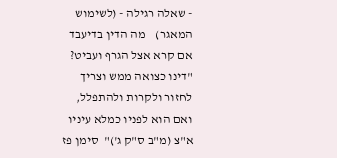- שאלה רגילה - (לשימוש המאגר)    מה הדין בדיעבד אם קרא אצל הגרף ועביט?   "דינו כצואה ממש וצריך לחזור ולקרות ולהתפלל, ואם הוא לפניו כמלא עיניו א"צ (מ"ב ס"ק ג')"  סימן פז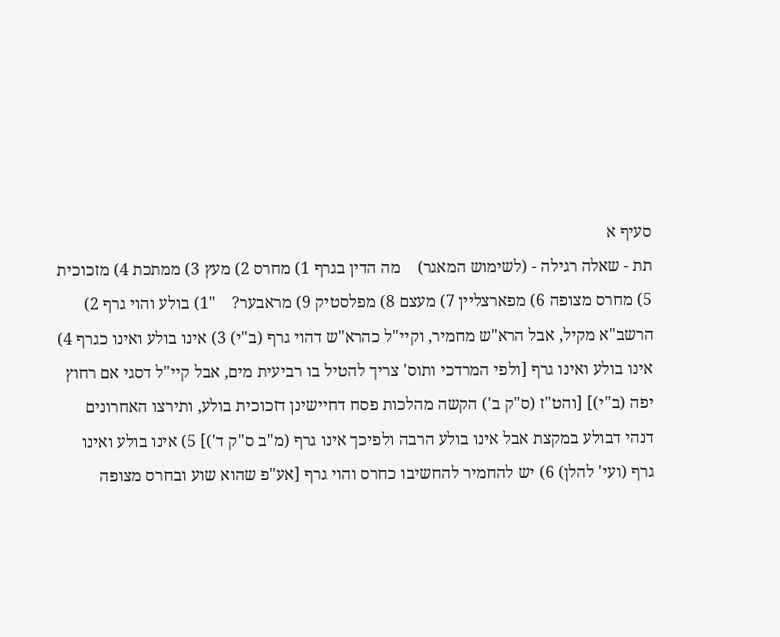סעיף א
תת - שאלה רגילה - (לשימוש המאגר)    מה הדין בגרף 1) מחרס 2) מעץ 3) ממתכת 4) מזכוכית 5) מחרס מצופה 6) מפארצליין 7) מעצם 8) מפלסטיק 9) מראבער?    "1) בולע והוי גרף 2) הרשב"א מקיל, אבל הרא"ש מחמיר, וקיי"ל כהרא"ש דהוי גרף (ב"י) 3) אינו בולע ואינו כגרף 4) אינו בולע ואינו גרף [ולפי המרדכי ותוס' צריך להטיל בו רביעית מים, אבל קיי"ל דסגי אם רחוץ יפה (ב"י)] [והט"ז (ס"ק ב') הקשה מהלכות פסח דחיישינן דזכוכית בולע, ותירצו האחרונים דנהי דבולע במקצת אבל אינו בולע הרבה ולפיכך אינו גרף (מ"ב ס"ק ד')] 5) אינו בולע ואינו גרף (ועי' להלן) 6) יש להחמיר להחשיבו כחרס והוי גרף [אע"פ שהוא שוע ובחרס מצופה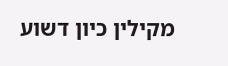מקילין כיון דשוע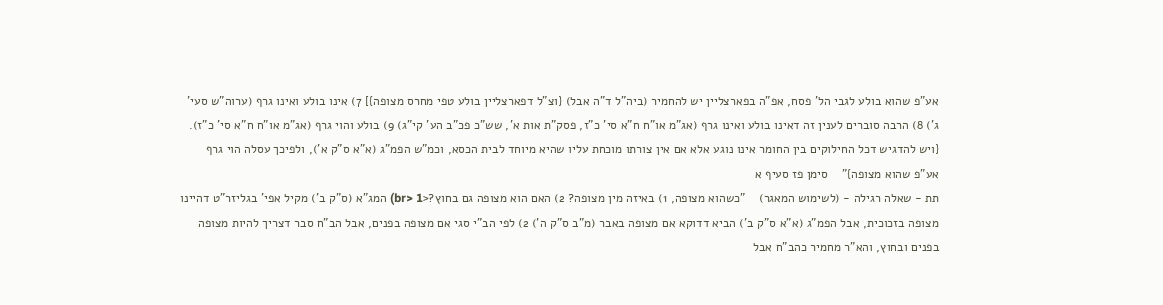אע"פ שהוא בולע לגבי הל' פסח, אפ"ה בפארצליין יש להחמיר (ביה"ל ד"ה אבל) {וצ"ל דפארצליין בולע טפי מחרס מצופה}] 7) אינו בולע ואינו גרף (ערוה"ש סעי' ג') 8) הרבה סוברים לענין זה דאינו בולע ואינו גרף (אג"מ או"ח ח"א סי' כ"ז, פסק"ת אות א', שש"כ פכ"ב הע' קי"ג) 9) בולע והוי גרף (אג"מ או"ח ח"א סי' כ"ז). {ויש להדגיש דכל החילוקים בין החומר אינו נוגע אלא אם אין צורתו מוכחת עליו שהיא מיוחד לבית הכסא, וכמ"ש הפמ"ג (א"א ס"ק א'), ולפיכך עסלה הוי גרף אע"פ שהוא מצופה}"    סימן פז סעיף א
תת - שאלה רגילה - (לשימוש המאגר)    "כשהוא מצופה, 1) באיזה מין מצופה? 2) האם הוא מצופה גם בחוץ?<br> 1) המג"א (ס"ק ב') מקיל אפי' בגליזר"ט דהיינו מצופה בזכוכית, אבל הפמ"ג (א"א ס"ק ב') הביא דדוקא אם מצופה באבר (מ"ב ס"ק ה') 2) לפי הב"י סגי אם מצופה בפנים, אבל הב"ח סבר דצריך להיות מצופה בפנים ובחוץ, והא"ר מחמיר כהב"ח אבל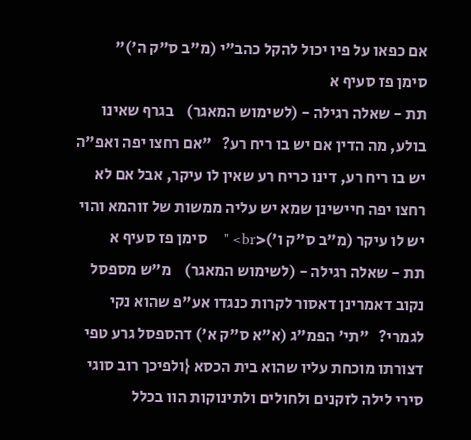אם כפאו על פיו יכול להקל כהב"י (מ"ב ס"ק ה')"      סימן פז סעיף א
תת - שאלה רגילה - (לשימוש המאגר)    בגרף שאינו בולע, מה הדין אם יש בו ריח רע?   "אם רחצו יפה ואפ"ה יש בו ריח רע, דינו כריח רע שאין לו עיקר, אבל אם לא רחצו יפה חיישינן שמא יש עליה ממשות של זוהמא והוי יש לו עיקר (מ"ב ס"ק ו')<br> "    סימן פז סעיף א
תת - שאלה רגילה - (לשימוש המאגר)    מ"ש מספסל נקוב דאמרינן דאסור לקרות כנגדו אע"פ שהוא נקי לגמרי?   "תי' הפמ"ג (א"א ס"ק א') דהספסל גרע טפי דצורתו מוכחת עליו שהוא בית הכסא {ולפיכך רוב סוגי סירי לילה לזקנים ולחולים ולתינוקות הוו בכלל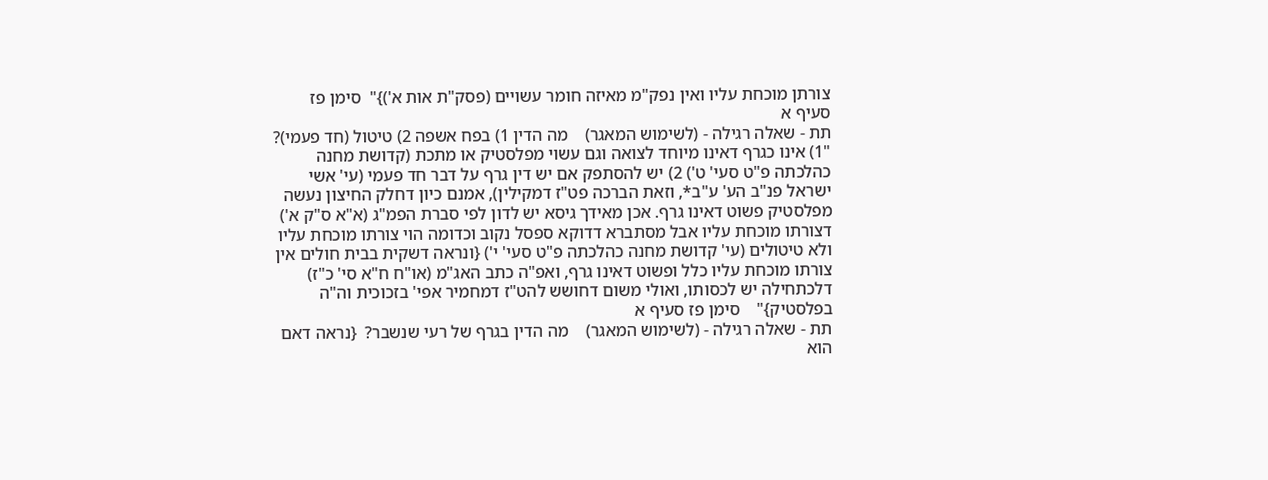צורתן מוכחת עליו ואין נפק"מ מאיזה חומר עשויים (פסק"ת אות א')}"  סימן פז סעיף א
תת - שאלה רגילה - (לשימוש המאגר)    מה הדין 1) בפח אשפה 2) טיטול (חד פעמי)? "1) אינו כגרף דאינו מיוחד לצואה וגם עשוי מפלסטיק או מתכת (קדושת מחנה כהלכתה פ"ט סעי' ט') 2) יש להסתפק אם יש דין גרף על דבר חד פעמי (עי' אשי ישראל פנ"ב הע' ע"ב*, וזאת הברכה פט"ז דמקילין), אמנם כיון דחלק החיצון נעשה מפלסטיק פשוט דאינו גרף. אכן מאידך גיסא יש לדון לפי סברת הפמ"ג (א"א ס"ק א') דצורתו מוכחת עליו אבל מסתברא דדוקא ספסל נקוב וכדומה הוי צורתו מוכחת עליו ולא טיטולים (עי' קדושת מחנה כהלכתה פ"ט סעי' י') {ונראה דשקית בבית חולים אין צורתו מוכחת עליו כלל ופשוט דאינו גרף, ואפ"ה כתב האג"מ (או"ח ח"א סי' כ"ז) דלכתחילה יש לכסותו, ואולי משום דחושש להט"ז דמחמיר אפי' בזכוכית וה"ה בפלסטיק}"    סימן פז סעיף א
תת - שאלה רגילה - (לשימוש המאגר)    מה הדין בגרף של רעי שנשבר?  {נראה דאם הוא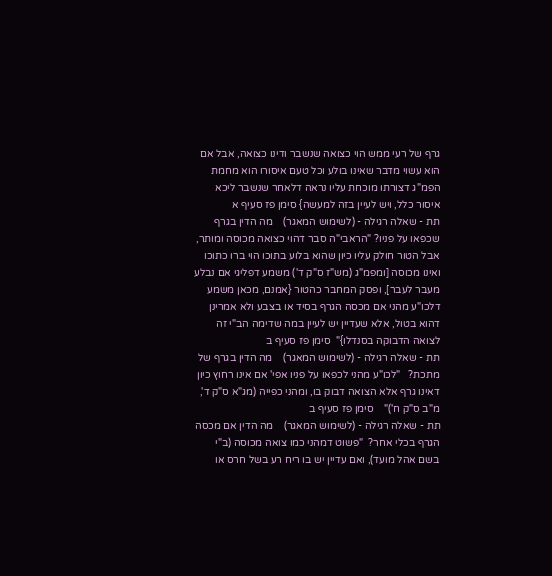גרף של רעי ממש הוי כצואה שנשבר ודינו כצואה, אבל אם הוא עשוי מדבר שאינו בולע וכל טעם איסורו הוא מחמת הפמ"ג דצורתו מוכחת עליו נראה דלאחר שנשבר ליכא איסור כלל, ויש לעיין בזה למעשה} סימן פז סעיף א
תת - שאלה רגילה - (לשימוש המאגר)    מה הדין בגרף שכפאו על פניו? "הראבי"ה סבר דהוי כצואה מכוסה ומותר, אבל הטור חולק עליו כיון שהוא בלוע בתוכו הוי ברו כתוכו ואינו מכוסה [ומפמ"ג (מש"ז ס"ק ד') משמע דפליגי אם נבלע מעבר לעבר], ופסק המחבר כהטור {אמנם, מכאן משמע דלכו"ע מהני אם מכסה הגרף בסיד או בצבע ולא אמרינן דהוא בטול, אלא שעדיין יש לעיין במה שדימה הב"י זה לצואה הדבוקה בסנדלו}"  סימן פז סעיף ב
תת - שאלה רגילה - (לשימוש המאגר)    מה הדין בגרף של מתכת?   "לכו"ע מהני לכפאו על פניו אפי' אם אינו רחוץ כיון דאינו גרף אלא הצואה דבוק בו, ומהני כפייה (מג"א ס"ק ד', מ"ב ס"ק ח')"    סימן פז סעיף ב
תת - שאלה רגילה - (לשימוש המאגר)    מה הדין אם מכסה הגרף בכלי אחר?  "פשוט דמהני כמו צואה מכוסה (ב"י בשם אהל מועד), ואם עדיין יש בו ריח רע בשל חרס או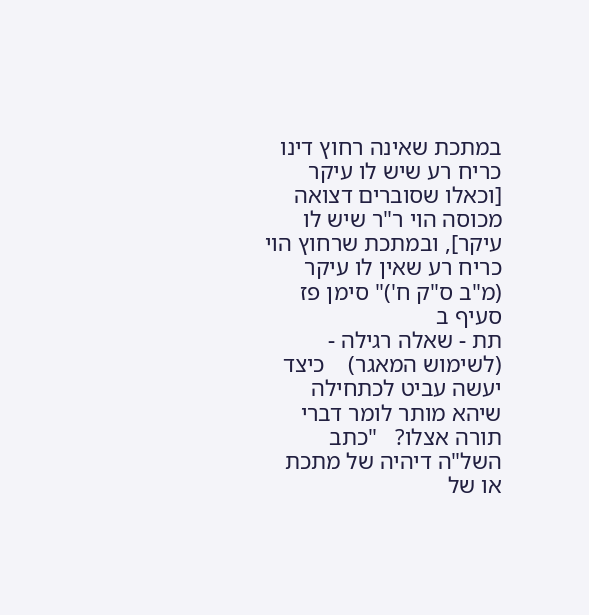במתכת שאינה רחוץ דינו כריח רע שיש לו עיקר [וכאלו שסוברים דצואה מכוסה הוי ר"ר שיש לו עיקר], ובמתכת שרחוץ הוי כריח רע שאין לו עיקר (מ"ב ס"ק ח')" סימן פז סעיף ב
תת - שאלה רגילה - (לשימוש המאגר)    כיצד יעשה עביט לכתחילה שיהא מותר לומר דברי תורה אצלו?   "כתב השל"ה דיהיה של מתכת או של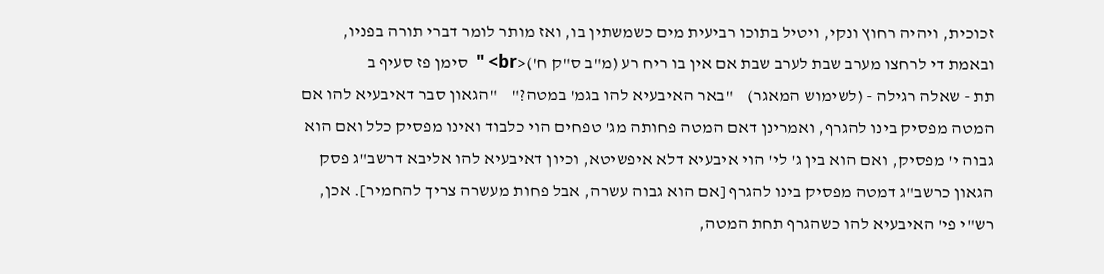זכוכית, ויהיה רחוץ ונקי, ויטיל בתוכו רביעית מים כשמשתין בו, ואז מותר לומר דברי תורה בפניו, ובאמת די לרחצו מערב שבת לערב שבת אם אין בו ריח רע (מ"ב ס"ק ח')<br> "  סימן פז סעיף ב
תת - שאלה רגילה - (לשימוש המאגר)    "באר האיבעיא להו בגמ' במטה?"    "הגאון סבר דאיבעיא להו אם המטה מפסיק בינו להגרף, ואמרינן דאם המטה פחותה מג' טפחים הוי כלבוד ואינו מפסיק כלל ואם הוא גבוה י' מפסיק, ואם הוא בין ג' לי' הוי איבעיא דלא איפשיטא, וכיון דאיבעיא להו אליבא דרשב"ג פסק הגאון כרשב"ג דמטה מפסיק בינו להגרף [אם הוא גבוה עשרה, אבל פחות מעשרה צריך להחמיר]. אכן, רש"י פי' האיבעיא להו כשהגרף תחת המטה,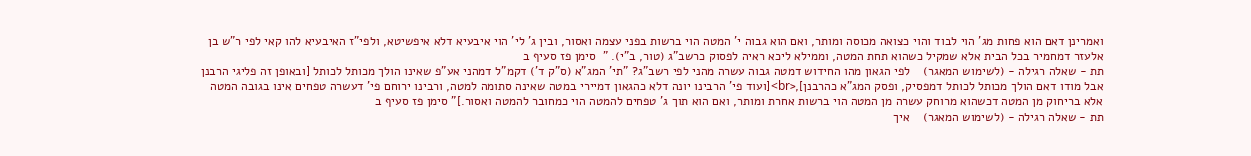ואמרינן דאם הוא פחות מג' הוי לבוד והוי כצואה מכוסה ומותר, ואם הוא גבוה י' המטה הוי ברשות בפני עצמה ואסור, ובין ג' לי' הוי איבעיא דלא איפשיטא, ולפי"ז האיבעיא להו קאי לפי ר"ש בן אלעזר דמחמיר בכל הבית אלא שמקיל כשהוא תחת המטה, וממילא ליכא ראיה לפסוק כרשב"ג (טור, ב"י). "  סימן פז סעיף ב
תת - שאלה רגילה - (לשימוש המאגר)    לפי הגאון מהו החידוש דמטה גבוה עשרה מהני לפי רשב"ג? "תי' המג"א (ס"ק ד') דקמ"ל דמהני אע"פ שאינו הולך מכותל לכותל [ובאופן זה פליגי הרבנן אבל מודו דאם הולך מכותל לכותל דמפסיק, ופסק המג"א כהרבנן],<br>[ועוד פי' הרבינו יונה דלא כהגאון דמיירי במטה שאינה סתומה למטה, ורבינו ירוחם פי' דעשרה טפחים אינו בגובה המטה אלא בריחוק מן המטה דכשהוא מרוחק עשרה מן המטה הוי ברשות אחרת ומותר, ואם הוא תוך ג' טפחים להמטה הוי כמחובר להמטה ואסור.]" סימן פז סעיף ב
תת - שאלה רגילה - (לשימוש המאגר)    איך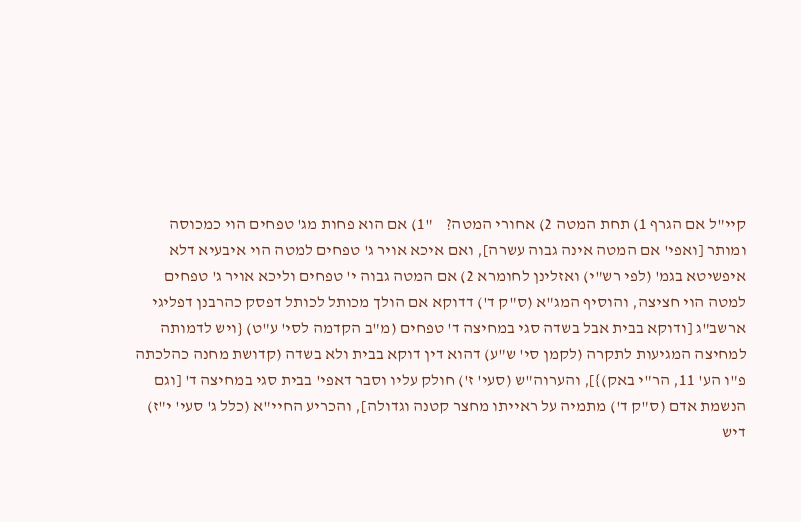קיי"ל אם הגרף 1) תחת המטה 2) אחורי המטה?    "1) אם הוא פחות מג' טפחים הוי כמכוסה ומותר [ואפי' אם המטה אינה גבוה עשרה], ואם איכא אויר ג' טפחים למטה הוי איבעיא דלא איפשיטא בגמ' (לפי רש"י) ואזלינן לחומרא 2) אם המטה גבוה י' טפחים וליכא אויר ג' טפחים למטה הוי חציצה, והוסיף המג"א (ס"ק ד') דדוקא אם הולך מכותל לכותל דפסק כהרבנן דפליגי ארשב"ג [ודוקא בבית אבל בשדה סגי במחיצה ד' טפחים (מ"ב הקדמה לסי' ע"ט) {ויש לדמותה למחיצה המגיעות לתקרה (לקמן סי' ש"ע) דהוא דין דוקא בבית ולא בשדה (קדושת מחנה כהלכתה פ"ו הע' 11, הר"י באק)}], והערוה"ש (סעי' ז') חולק עליו וסבר דאפי' בבית סגי במחיצה ד' [וגם הנשמת אדם (ס"ק ד') מתמיה על ראייתו מחצר קטנה וגדולה], והכריע החיי"א (כלל ג' סעי' י"ז) דיש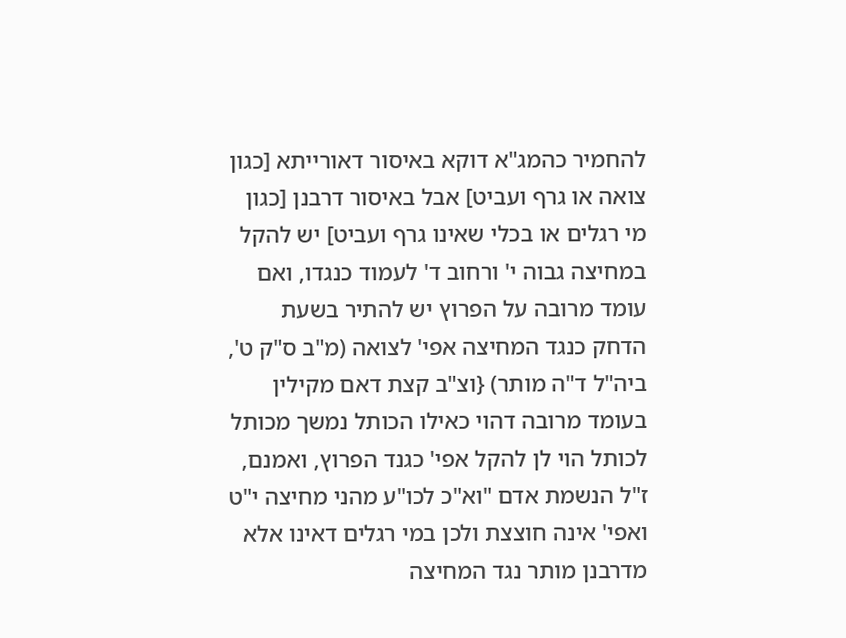להחמיר כהמג"א דוקא באיסור דאורייתא [כגון צואה או גרף ועביט] אבל באיסור דרבנן [כגון מי רגלים או בכלי שאינו גרף ועביט] יש להקל במחיצה גבוה י' ורחוב ד' לעמוד כנגדו, ואם עומד מרובה על הפרוץ יש להתיר בשעת הדחק כנגד המחיצה אפי' לצואה (מ"ב ס"ק ט', ביה"ל ד"ה מותר) {וצ"ב קצת דאם מקילין בעומד מרובה דהוי כאילו הכותל נמשך מכותל לכותל הוי לן להקל אפי' כגנד הפרוץ, ואמנם, ז"ל הנשמת אדם "וא"כ לכו"ע מהני מחיצה י"ט ואפי' אינה חוצצת ולכן במי רגלים דאינו אלא מדרבנן מותר נגד המחיצה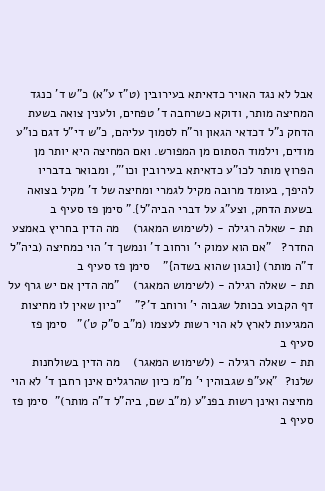אבל לא נגד האויר כדאיתא בעירובין (ט"ז ע"א) כ"ש ד' כנגד המחיצה מותר, ודוקא כשרחבה ד' טפחים, ולענין צואה בשעת הדחק נ"ל דכדאי הגאון ור"ח לסמוך עליהם, כ"ש די"ל דגם כו"ע מודים, וילמוד הסתום מן המפורש. ואם המחיצה היא יותר מן הפרוץ מותר לכו"ע כדאיתא בעירובין וכו'", ומבואר בדבריו להיפך, בעומד מרובה מקיל לגמרי ומחיצה של ד' מקיל בצואה בשעת הדחק, וצע"ג על דברי הביה"ל}." סימן פז סעיף ב
תת - שאלה רגילה - (לשימוש המאגר)    מה הדין בחריץ באמצע החדר?   "אם הוא עמוק י' ורחוב ד' ונמשך ד' הוי כמחיצה (ביה"ל ד"ה מותר) {וכגון שהוא בשדה}"    סימן פז סעיף ב
תת - שאלה רגילה - (לשימוש המאגר)    "מה הדין אם יש גרף על דף הקבוע בכותל שגבוה י' ורוחב ד'?"    "כיון שאין לו מחיצות המגיעות לארץ לא הוי רשות לעצמו (מ"ב ס"ק ט')"   סימן פז סעיף ב
תת - שאלה רגילה - (לשימוש המאגר)    מה הדין בשולחנות שלנו?  "אע"פ שגבוהין י' מ"מ כיון שהרגלים אינן רחבן ד' לא הוי מחיצה ואינן רשות בפנ"ע (מ"ב שם, ביה"ל ד"ה מותר)"  סימן פז סעיף ב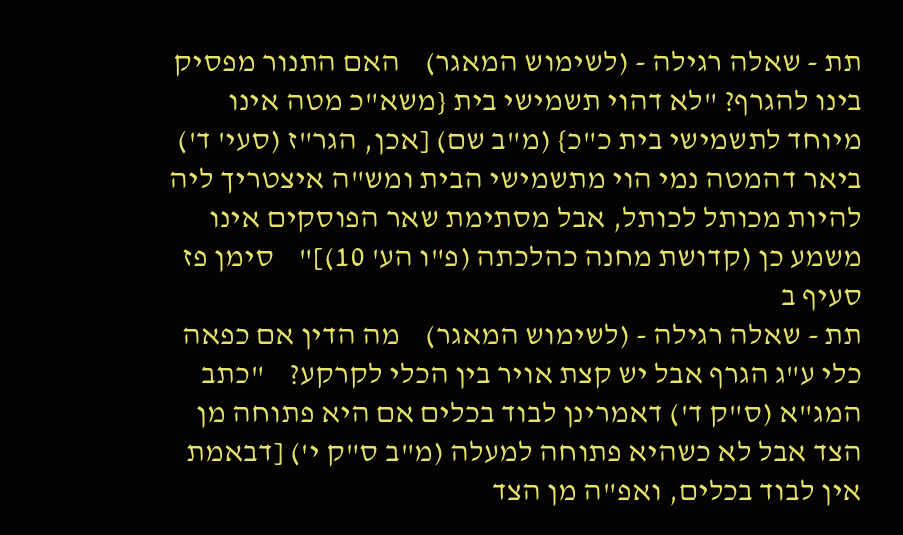תת - שאלה רגילה - (לשימוש המאגר)    האם התנור מפסיק בינו להגרף? "לא דהוי תשמישי בית {משא"כ מטה אינו מיוחד לתשמישי בית כ"כ} (מ"ב שם) [אכן, הגר"ז (סעי' ד') ביאר דהמטה נמי הוי מתשמישי הבית ומש"ה איצטריך ליה להיות מכותל לכותל, אבל מסתימת שאר הפוסקים אינו משמע כן (קדושת מחנה כהלכתה (פ"ו הע' 10)]"    סימן פז סעיף ב
תת - שאלה רגילה - (לשימוש המאגר)    מה הדין אם כפאה כלי ע"ג הגרף אבל יש קצת אויר בין הכלי לקרקע?    "כתב המג"א (ס"ק ד') דאמרינן לבוד בכלים אם היא פתוחה מן הצד אבל לא כשהיא פתוחה למעלה (מ"ב ס"ק י') [דבאמת אין לבוד בכלים, ואפ"ה מן הצד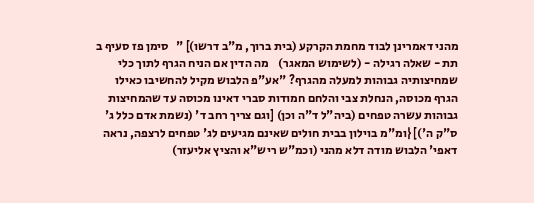מהני דאמרינן לבוד מחמת הקרקע (בית ברוך, מ"ב דרשו)] "   סימן פז סעיף ב
תת - שאלה רגילה - (לשימוש המאגר)    מה הדין אם הניח הגרף לתוך כלי שמחיצותיה גבוהות למעלה מהגרף? "אע"פ הלבוש מקיל להחשיבו כאילו הגרף מכוסה, הנחלת צבי והלחם חמודות סברי דאינו מכוסה עד שהמחיצות גבוהות עשרה טפחים (ביה"ל ד"ה וכן) [וגם צריך רחב ד' (נשמת אדם כלל ג' ס"ק ה')] {ומ"מ בוילון בבית חולים שאינם מגיעים לג' טפחים לרצפה, נראה דאפי' הלבוש מודה דלא מהני (וכמ"ש ריש"א והציץ אליעזר)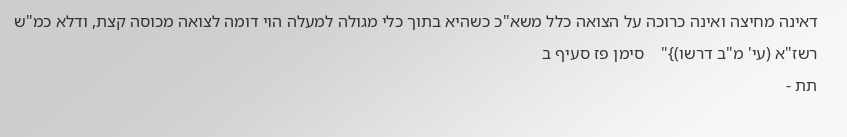דאינה מחיצה ואינה כרוכה על הצואה כלל משא"כ כשהיא בתוך כלי מגולה למעלה הוי דומה לצואה מכוסה קצת, ודלא כמ"ש רשז"א (עי' מ"ב דרשו)}"    סימן פז סעיף ב
תת -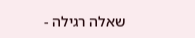שאלה רגילה -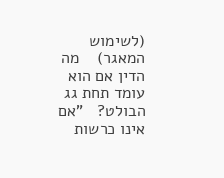(לשימוש המאגר)    מה הדין אם הוא עומד תחת גג הבולט?   "אם אינו כרשות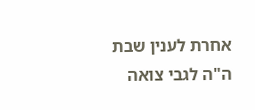אחרת לענין שבת ה"ה לגבי צואה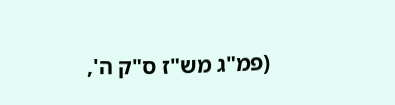(פמ"ג מש"ז ס"ק ה',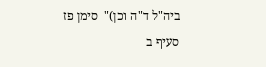ביה"ל ד"ה וכן)"  סימן פז סעיף ב